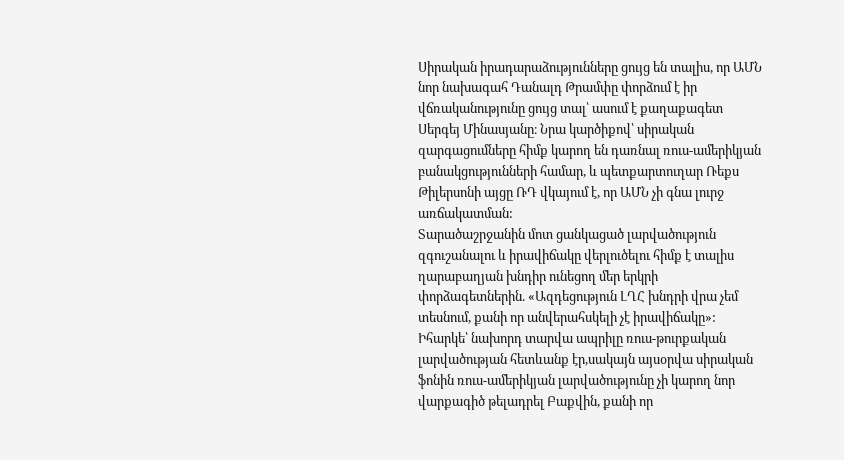Սիրական իրադարաձությունները ցույց են տալիս, որ ԱՄՆ նոր նախագահ Դանալդ Թրամփը փորձում է իր վճռականությունը ցույց տալ՝ ասում է քաղաքագետ Սերգեյ Մինասյանը։ Նրա կարծիքով՝ սիրական զարգացումները հիմք կարող են դառնալ ռուս-ամերիկյան բանակցությունների համար, և պետքարտուղար Ռեքս Թիլերսոնի այցը ՌԴ վկայում է, որ ԱՄՆ չի գնա լուրջ առճակատման:
Տարածաշրջանին մոտ ցանկացած լարվածություն զգուշանալու և իրավիճակը վերլուծելու հիմք է տալիս ղարաբաղյան խնդիր ունեցող մեր երկրի փորձագետներին. «Ազդեցություն ԼՂՀ խնդրի վրա չեմ տեսնում, քանի որ անվերահսկելի չէ իրավիճակը»:
Իհարկե՝ նախորդ տարվա ապրիլը ռուս-թուրքական լարվածության հետևանք էր,սակայն այսօրվա սիրական ֆոնին ռուս-ամերիկյան լարվածությունը չի կարող նոր վարքագիծ թելադրել Բաքվին, քանի որ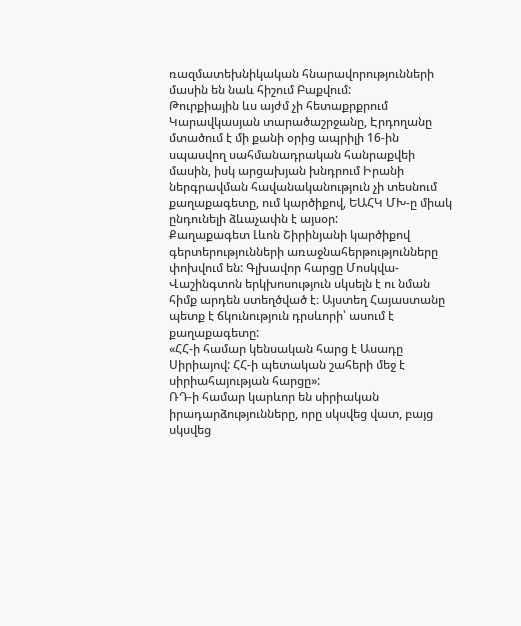ռազմատեխնիկական հնարավորությունների մասին են նաև հիշում Բաքվում:
Թուրքիային ևս այժմ չի հետաքրքրում Կարավկասյան տարածաշրջանը, Էրդողանը մտածում է մի քանի օրից ապրիլի 16-ին սպասվող սահմանադրական հանրաքվեի մասին, իսկ արցախյան խնդրում Իրանի ներգրավման հավանականություն չի տեսնում քաղաքագետը, ում կարծիքով, ԵԱՀԿ ՄԽ-ը միակ ընդունելի ձևաչափն է այսօր:
Քաղաքագետ Լևոն Շիրինյանի կարծիքով գերտերությունների առաջնահերթությունները փոխվում են: Գլխավոր հարցը Մոսկվա-Վաշինգտոն երկխոսություն սկսելն է ու նման հիմք արդեն ստեղծված է։ Այստեղ Հայաստանը պետք է ճկունություն դրսևորի՝ ասում է քաղաքագետը:
«ՀՀ-ի համար կենսական հարց է Ասադը Սիրիայով: ՀՀ-ի պետական շահերի մեջ է սիրիահայության հարցը»:
ՌԴ-ի համար կարևոր են սիրիական իրադարձությունները, որը սկսվեց վատ, բայց սկսվեց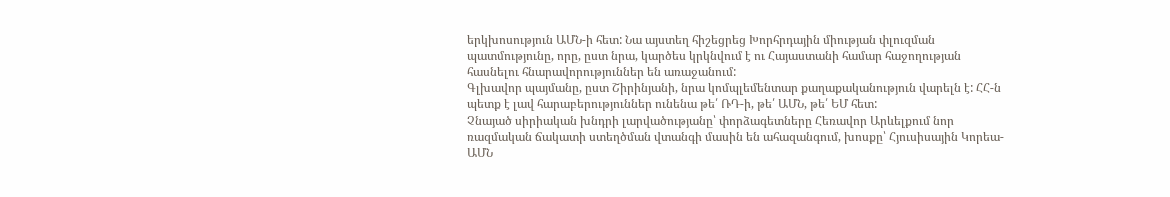երկխոսություն ԱՄՆ-ի հետ: Նա այստեղ հիշեցրեց Խորհրդային միության փլուզման պատմությունը, որը, ըստ նրա, կարծես կրկնվում է ու Հայաստանի համար հաջողության հասնելու հնարավորություններ են առաջանում:
Գլխավոր պայմանը, ըստ Շիրինյանի, նրա կոմպլեմենտար քաղաքականություն վարելն է: ՀՀ-ն պետք է լավ հարաբերություններ ունենա թե՛ ՌԴ-ի, թե՛ ԱՄՆ, թե՛ ԵՄ հետ:
Չնայած սիրիական խնդրի լարվածությանը՝ փորձագետները Հեռավոր Արևելքում նոր ռազմական ճակատի ստեղծման վտանգի մասին են ահազանգում, խոսքը՝ Հյուսիսային Կորեա-ԱՄՆ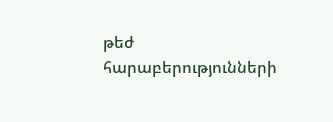թեժ հարաբերությունների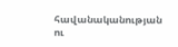հավանականության ու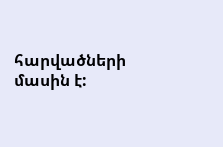հարվածների մասին է: